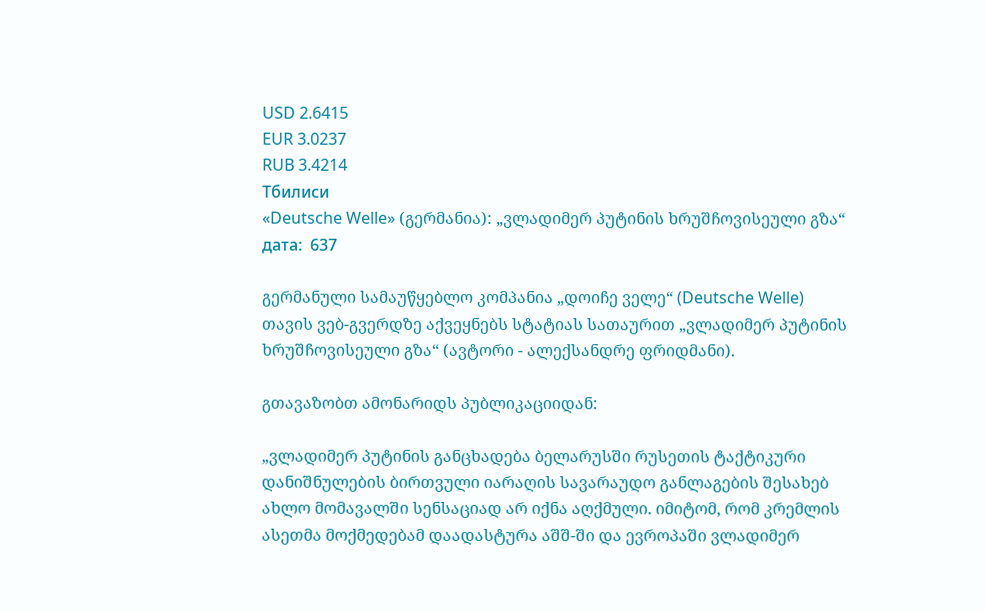USD 2.6415
EUR 3.0237
RUB 3.4214
Тбилиси
«Deutsche Welle» (გერმანია): „ვლადიმერ პუტინის ხრუშჩოვისეული გზა“
дата:  637

გერმანული სამაუწყებლო კომპანია „დოიჩე ველე“ (Deutsche Welle) თავის ვებ-გვერდზე აქვეყნებს სტატიას სათაურით „ვლადიმერ პუტინის ხრუშჩოვისეული გზა“ (ავტორი - ალექსანდრე ფრიდმანი).

გთავაზობთ ამონარიდს პუბლიკაციიდან:

„ვლადიმერ პუტინის განცხადება ბელარუსში რუსეთის ტაქტიკური დანიშნულების ბირთვული იარაღის სავარაუდო განლაგების შესახებ ახლო მომავალში სენსაციად არ იქნა აღქმული. იმიტომ, რომ კრემლის ასეთმა მოქმედებამ დაადასტურა აშშ-ში და ევროპაში ვლადიმერ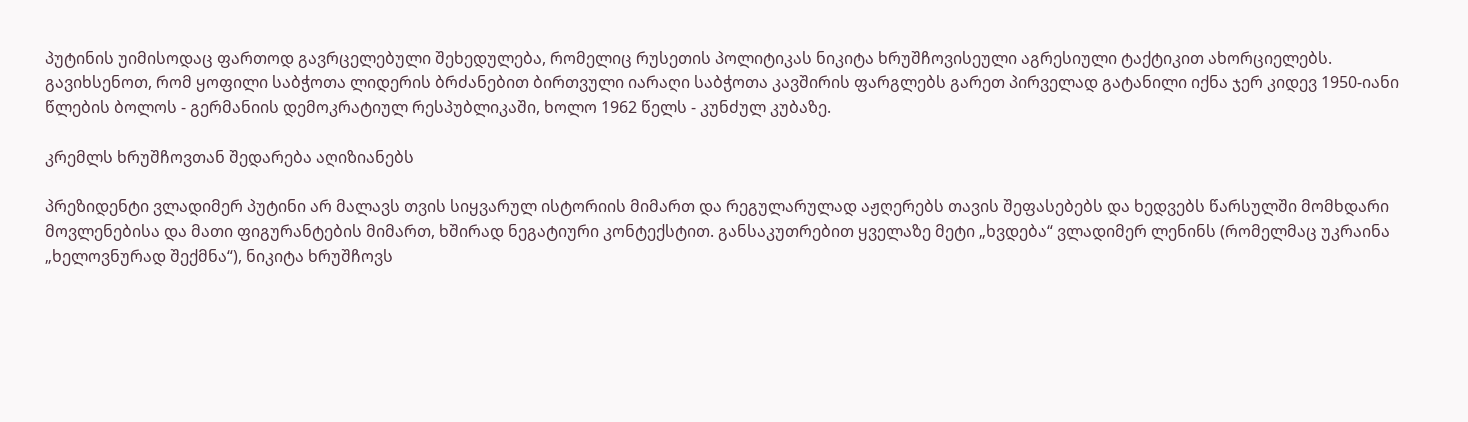პუტინის უიმისოდაც ფართოდ გავრცელებული შეხედულება, რომელიც რუსეთის პოლიტიკას ნიკიტა ხრუშჩოვისეული აგრესიული ტაქტიკით ახორციელებს. გავიხსენოთ, რომ ყოფილი საბჭოთა ლიდერის ბრძანებით ბირთვული იარაღი საბჭოთა კავშირის ფარგლებს გარეთ პირველად გატანილი იქნა ჯერ კიდევ 1950-იანი წლების ბოლოს - გერმანიის დემოკრატიულ რესპუბლიკაში, ხოლო 1962 წელს - კუნძულ კუბაზე.

კრემლს ხრუშჩოვთან შედარება აღიზიანებს

პრეზიდენტი ვლადიმერ პუტინი არ მალავს თვის სიყვარულ ისტორიის მიმართ და რეგულარულად აჟღერებს თავის შეფასებებს და ხედვებს წარსულში მომხდარი მოვლენებისა და მათი ფიგურანტების მიმართ, ხშირად ნეგატიური კონტექსტით. განსაკუთრებით ყველაზე მეტი „ხვდება“ ვლადიმერ ლენინს (რომელმაც უკრაინა „ხელოვნურად შექმნა“), ნიკიტა ხრუშჩოვს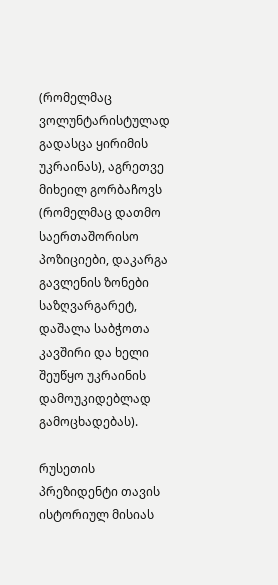(რომელმაც ვოლუნტარისტულად გადასცა ყირიმის უკრაინას), აგრეთვე მიხეილ გორბაჩოვს (რომელმაც დათმო საერთაშორისო პოზიციები, დაკარგა გავლენის ზონები საზღვარგარეტ, დაშალა საბჭოთა კავშირი და ხელი შეუწყო უკრაინის დამოუკიდებლად გამოცხადებას).

რუსეთის პრეზიდენტი თავის ისტორიულ მისიას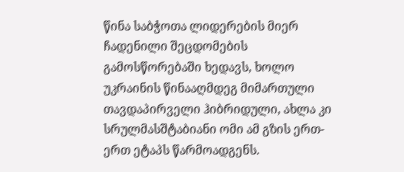წინა საბჭოთა ლიდერების მიერ ჩადენილი შეცდომების გამოსწორებაში ხედავს, ხოლო უკრაინის წინააღმდეგ მიმართული თავდაპირველი ჰიბრიდული, ახლა კი სრულმასშტაბიანი ომი ამ გზის ერთ-ერთ ეტაპს წარმოადგენს.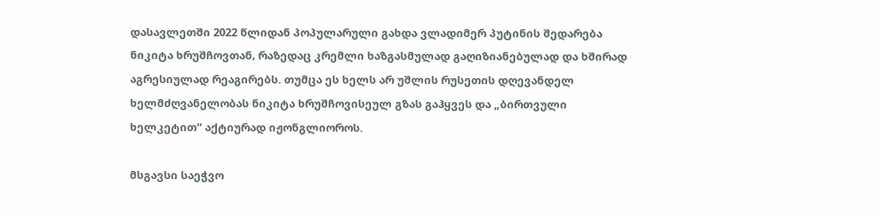დასავლეთში 2022 წლიდან პოპულარული გახდა ვლადიმერ პუტინის შედარება ნიკიტა ხრუშჩოვთან, რაზედაც კრემლი ხაზგასმულად გაღიზიანებულად და ხშირად აგრესიულად რეაგირებს. თუმცა ეს ხელს არ უშლის რუსეთის დღევანდელ ხელმძღვანელობას ნიკიტა ხრუშჩოვისეულ გზას გაჰყვეს და „ბირთვული ხელკეტით“ აქტიურად იჟონგლიოროს.

მსგავსი საეჭვო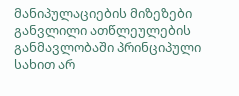მანიპულაციების მიზეზები განვლილი ათწლეულების განმავლობაში პრინციპული სახით არ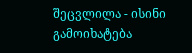შეცვლილა - ისინი გამოიხატება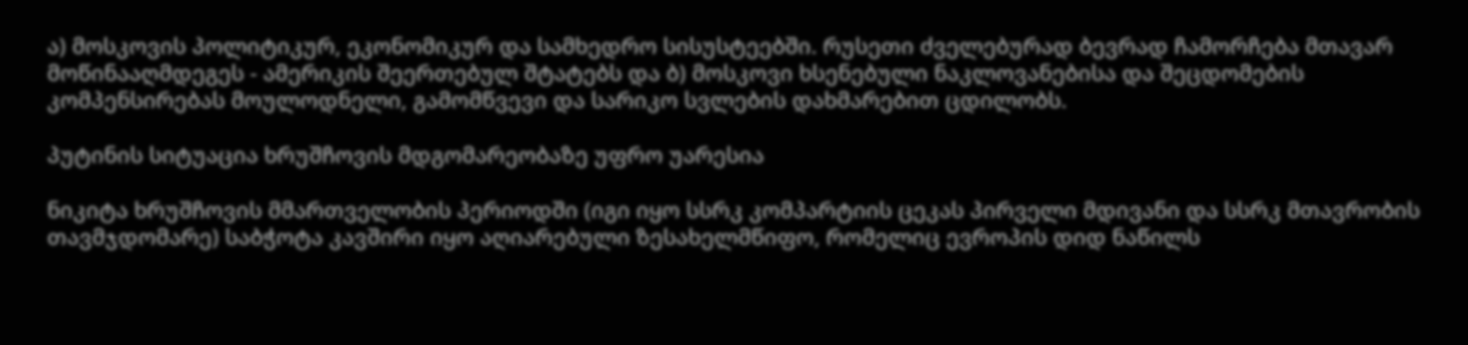ა) მოსკოვის პოლიტიკურ, ეკონომიკურ და სამხედრო სისუსტეებში. რუსეთი ძველებურად ბევრად ჩამორჩება მთავარ მოწინააღმდეგეს - ამერიკის შეერთებულ შტატებს და ბ) მოსკოვი ხსენებული ნაკლოვანებისა და შეცდომების კომპენსირებას მოულოდნელი, გამომწვევი და სარიკო სვლების დახმარებით ცდილობს.

პუტინის სიტუაცია ხრუშჩოვის მდგომარეობაზე უფრო უარესია

ნიკიტა ხრუშჩოვის მმართველობის პერიოდში (იგი იყო სსრკ კომპარტიის ცეკას პირველი მდივანი და სსრკ მთავრობის თავმჯდომარე) საბჭოტა კავშირი იყო აღიარებული ზესახელმწიფო, რომელიც ევროპის დიდ ნაწილს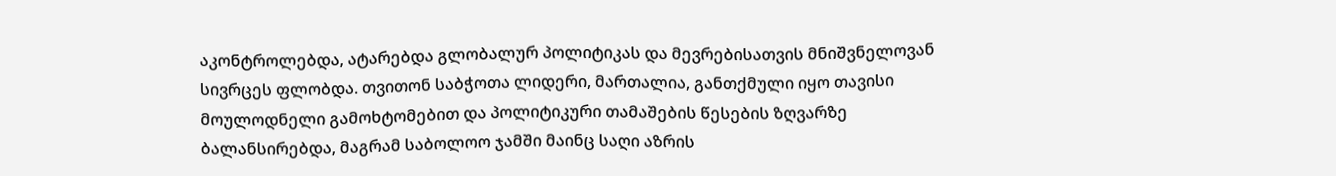აკონტროლებდა, ატარებდა გლობალურ პოლიტიკას და მევრებისათვის მნიშვნელოვან სივრცეს ფლობდა. თვითონ საბჭოთა ლიდერი, მართალია, განთქმული იყო თავისი მოულოდნელი გამოხტომებით და პოლიტიკური თამაშების წესების ზღვარზე ბალანსირებდა, მაგრამ საბოლოო ჯამში მაინც საღი აზრის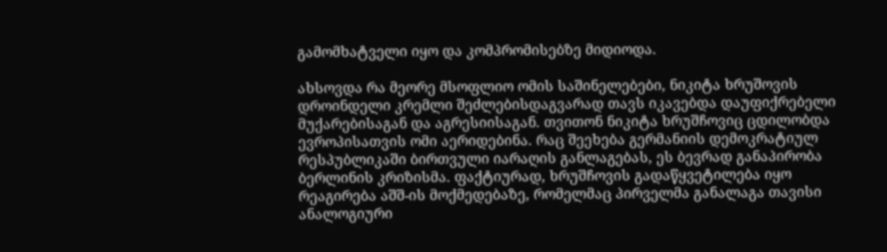გამომხატველი იყო და კომპრომისებზე მიდიოდა.

ახსოვდა რა მეორე მსოფლიო ომის საშინელებები, ნიკიტა ხრუშოვის დროინდელი კრემლი შეძლებისდაგვარად თავს იკავებდა დაუფიქრებელი მუქარებისაგან და აგრესიისაგან. თვითონ ნიკიტა ხრუშჩოვიც ცდილობდა ევროპისათვის ომი აერიდებინა. რაც შეეხება გერმანიის დემოკრატიულ რესპუბლიკაში ბირთვული იარაღის განლაგებას, ეს ბევრად განაპირობა ბერლინის კრიზისმა. ფაქტიურად, ხრუშჩოვის გადაწყვეტილება იყო რეაგირება აშშ-ის მოქმედებაზე, რომელმაც პირველმა განალაგა თავისი ანალოგიური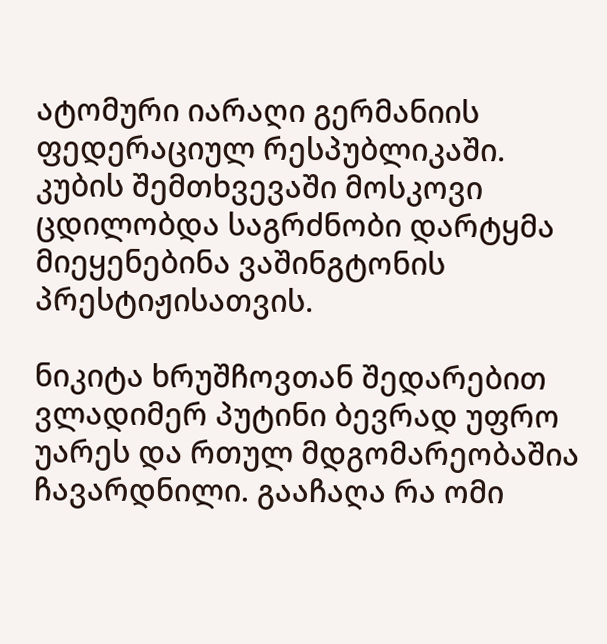ატომური იარაღი გერმანიის ფედერაციულ რესპუბლიკაში. კუბის შემთხვევაში მოსკოვი ცდილობდა საგრძნობი დარტყმა მიეყენებინა ვაშინგტონის პრესტიჟისათვის.

ნიკიტა ხრუშჩოვთან შედარებით ვლადიმერ პუტინი ბევრად უფრო უარეს და რთულ მდგომარეობაშია ჩავარდნილი. გააჩაღა რა ომი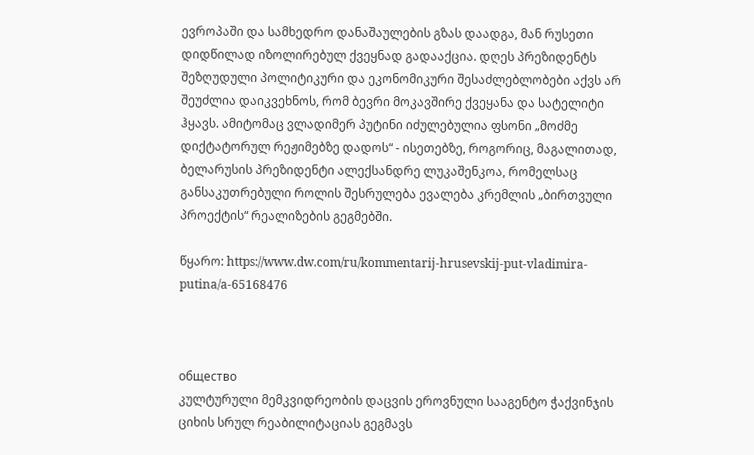ევროპაში და სამხედრო დანაშაულების გზას დაადგა, მან რუსეთი დიდწილად იზოლირებულ ქვეყნად გადააქცია. დღეს პრეზიდენტს შეზღუდული პოლიტიკური და ეკონომიკური შესაძლებლობები აქვს არ შეუძლია დაიკვეხნოს, რომ ბევრი მოკავშირე ქვეყანა და სატელიტი ჰყავს. ამიტომაც ვლადიმერ პუტინი იძულებულია ფსონი „მოძმე დიქტატორულ რეჟიმებზე დადოს“ - ისეთებზე, როგორიც, მაგალითად, ბელარუსის პრეზიდენტი ალექსანდრე ლუკაშენკოა, რომელსაც განსაკუთრებული როლის შესრულება ევალება კრემლის „ბირთვული პროექტის“ რეალიზების გეგმებში.

წყარო: https://www.dw.com/ru/kommentarij-hrusevskij-put-vladimira-putina/a-65168476



общество
კულტურული მემკვიდრეობის დაცვის ეროვნული სააგენტო ჭაქვინჯის ციხის სრულ რეაბილიტაციას გეგმავს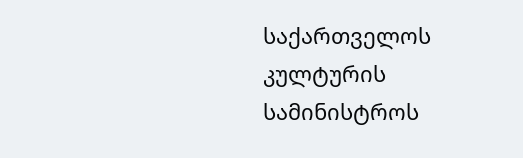საქართველოს კულტურის სამინისტროს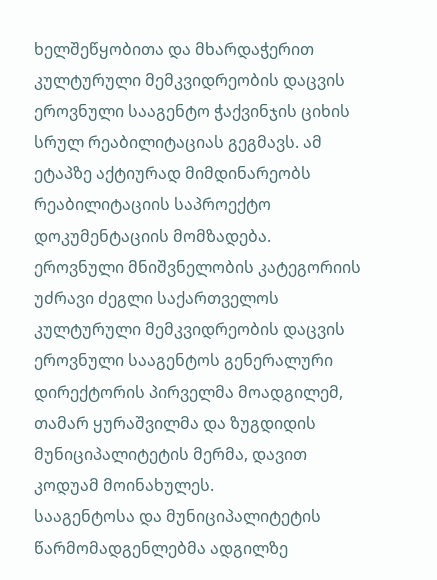ხელშეწყობითა და მხარდაჭერით კულტურული მემკვიდრეობის დაცვის ეროვნული სააგენტო ჭაქვინჯის ციხის სრულ რეაბილიტაციას გეგმავს. ამ ეტაპზე აქტიურად მიმდინარეობს რეაბილიტაციის საპროექტო დოკუმენტაციის მომზადება.
ეროვნული მნიშვნელობის კატეგორიის უძრავი ძეგლი საქართველოს კულტურული მემკვიდრეობის დაცვის ეროვნული სააგენტოს გენერალური დირექტორის პირველმა მოადგილემ, თამარ ყურაშვილმა და ზუგდიდის მუნიციპალიტეტის მერმა, დავით კოდუამ მოინახულეს.
სააგენტოსა და მუნიციპალიტეტის წარმომადგენლებმა ადგილზე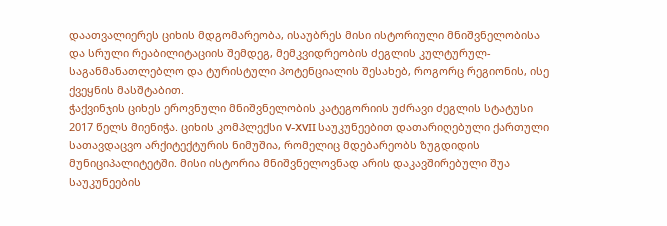დაათვალიერეს ციხის მდგომარეობა, ისაუბრეს მისი ისტორიული მნიშვნელობისა და სრული რეაბილიტაციის შემდეგ, მემკვიდრეობის ძეგლის კულტურულ-საგანმანათლებლო და ტურისტული პოტენციალის შესახებ, როგორც რეგიონის, ისე ქვეყნის მასშტაბით.
ჭაქვინჯის ციხეს ეროვნული მნიშვნელობის კატეგორიის უძრავი ძეგლის სტატუსი 2017 წელს მიენიჭა. ციხის კომპლექსი V-XVII საუკუნეებით დათარიღებული ქართული სათავდაცვო არქიტექტურის ნიმუშია, რომელიც მდებარეობს ზუგდიდის მუნიციპალიტეტში. მისი ისტორია მნიშვნელოვნად არის დაკავშირებული შუა საუკუნეების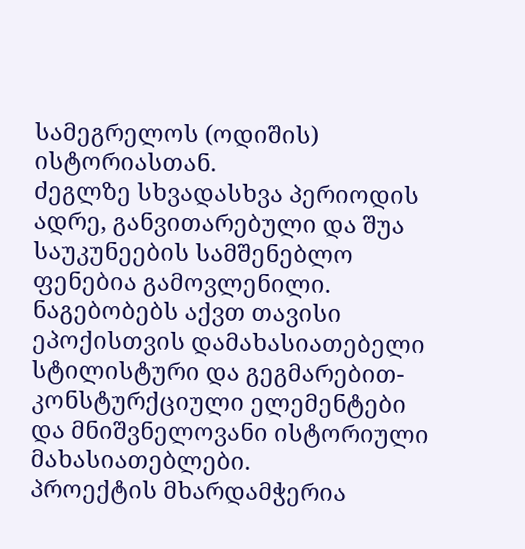სამეგრელოს (ოდიშის) ისტორიასთან.
ძეგლზე სხვადასხვა პერიოდის ადრე, განვითარებული და შუა საუკუნეების სამშენებლო ფენებია გამოვლენილი. ნაგებობებს აქვთ თავისი ეპოქისთვის დამახასიათებელი სტილისტური და გეგმარებით-კონსტურქციული ელემენტები და მნიშვნელოვანი ისტორიული მახასიათებლები.
პროექტის მხარდამჭერია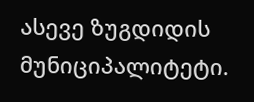ასევე ზუგდიდის მუნიციპალიტეტი.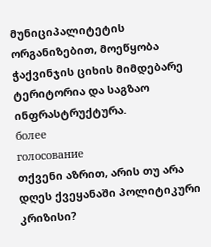მუნიციპალიტეტის ორგანიზებით, მოეწყობა ჭაქვინჯის ციხის მიმდებარე ტერიტორია და საგზაო ინფრასტრუქტურა.
более
голосование
თქვენი აზრით, არის თუ არა დღეს ქვეყანაში პოლიტიკური კრიზისი?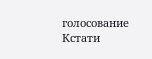голосование
Кстати